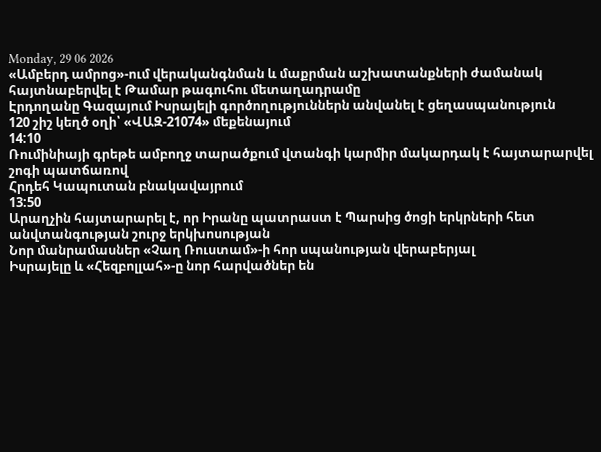Monday, 29 06 2026
«Ամբերդ ամրոց»-ում վերականգնման և մաքրման աշխատանքների ժամանակ հայտնաբերվել է Թամար թագուհու մետաղադրամը
Էրդողանը Գազայում Իսրայելի գործողություններն անվանել է ցեղասպանություն
120 շիշ կեղծ օղի՝ «ՎԱԶ-21074» մեքենայում
14:10
Ռումինիայի գրեթե ամբողջ տարածքում վտանգի կարմիր մակարդակ է հայտարարվել շոգի պատճառով
Հրդեհ Կապուտան բնակավայրում
13:50
Արաղչին հայտարարել է, որ Իրանը պատրաստ է Պարսից ծոցի երկրների հետ անվտանգության շուրջ երկխոսության
Նոր մանրամասներ «Չաղ Ռուստամ»-ի հոր սպանության վերաբերյալ
Իսրայելը և «Հեզբոլլահ»-ը նոր հարվածներ են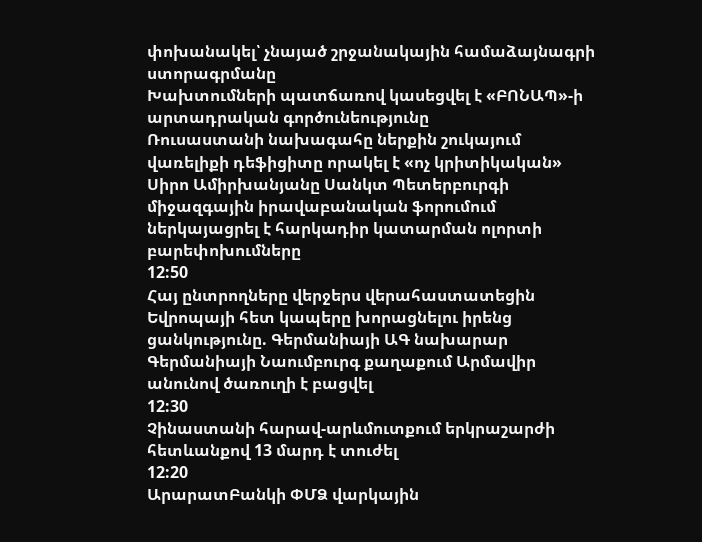փոխանակել՝ չնայած շրջանակային համաձայնագրի ստորագրմանը
Խախտումների պատճառով կասեցվել է «ԲՈՆԱՊ»-ի արտադրական գործունեությունը
Ռուսաստանի նախագահը ներքին շուկայում վառելիքի դեֆիցիտը որակել է «ոչ կրիտիկական»
Սիրո Ամիրխանյանը Սանկտ Պետերբուրգի միջազգային իրավաբանական ֆորումում ներկայացրել է հարկադիր կատարման ոլորտի բարեփոխումները
12:50
Հայ ընտրողները վերջերս վերահաստատեցին Եվրոպայի հետ կապերը խորացնելու իրենց ցանկությունը. Գերմանիայի ԱԳ նախարար
Գերմանիայի Նաումբուրգ քաղաքում Արմավիր անունով ծառուղի է բացվել
12:30
Չինաստանի հարավ-արևմուտքում երկրաշարժի հետևանքով 13 մարդ է տուժել
12:20
ԱրարատԲանկի ՓՄՁ վարկային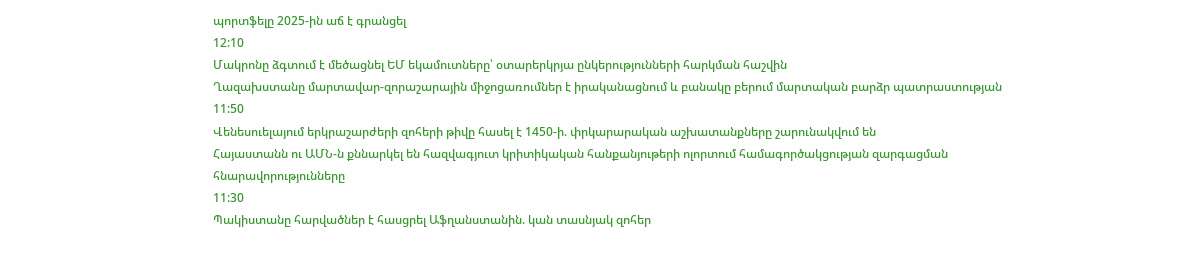պորտֆելը 2025-ին աճ է գրանցել
12:10
Մակրոնը ձգտում է մեծացնել ԵՄ եկամուտները՝ օտարերկրյա ընկերությունների հարկման հաշվին
Ղազախստանը մարտավար-զորաշարային միջոցառումներ է իրականացնում և բանակը բերում մարտական բարձր պատրաստության
11:50
Վենեսուելայում երկրաշարժերի զոհերի թիվը հասել է 1450-ի. փրկարարական աշխատանքները շարունակվում են
Հայաստանն ու ԱՄՆ-ն քննարկել են հազվագյուտ կրիտիկական հանքանյութերի ոլորտում համագործակցության զարգացման հնարավորությունները
11:30
Պակիստանը հարվածներ է հասցրել Աֆղանստանին. կան տասնյակ զոհեր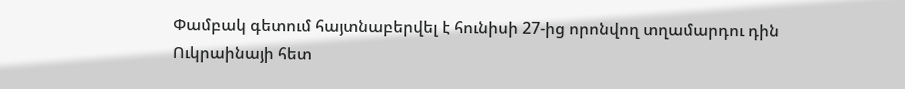Փամբակ գետում հայտնաբերվել է հունիսի 27-ից որոնվող տղամարդու դին
Ուկրաինայի հետ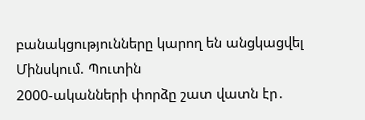բանակցությունները կարող են անցկացվել Մինսկում. Պուտին
2000-ականների փորձը շատ վատն էր․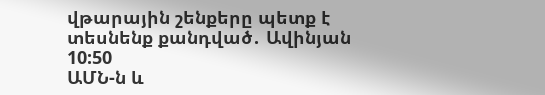վթարային շենքերը պետք է տեսնենք քանդված․ Ավինյան
10:50
ԱՄՆ-ն և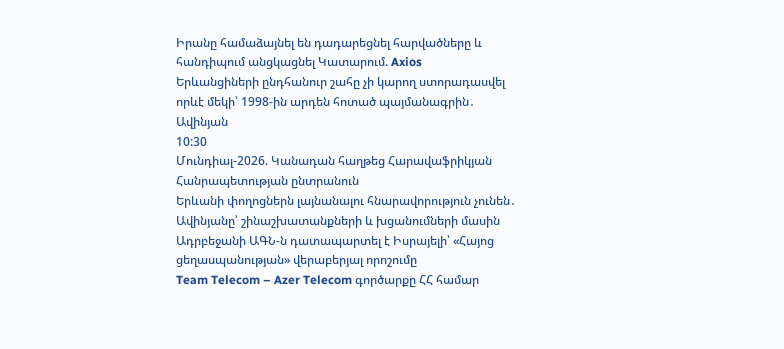Իրանը համաձայնել են դադարեցնել հարվածները և հանդիպում անցկացնել Կատարում. Axios
Երևանցիների ընդհանուր շահը չի կարող ստորադասվել որևէ մեկի՝ 1998-ին արդեն հոտած պայմանագրին․ Ավինյան
10:30
Մունդիալ-2026. Կանադան հաղթեց Հարավաֆրիկյան Հանրապետության ընտրանուն
Երևանի փողոցներն լայնանալու հնարավորություն չունեն․ Ավինյանը՝ շինաշխատանքների և խցանումների մասին
Ադրբեջանի ԱԳՆ-ն դատապարտել է Իսրայելի՝ «Հայոց ցեղասպանության» վերաբերյալ որոշումը
Team Telecom – Azer Telecom գործարքը ՀՀ համար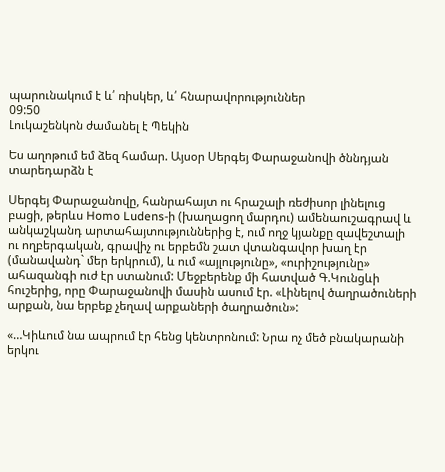պարունակում է և՛ ռիսկեր, և՛ հնարավորություններ
09:50
Լուկաշենկոն ժամանել է Պեկին

Ես աղոթում եմ ձեզ համար. Այսօր Սերգեյ Փարաջանովի ծննդյան տարեդարձն է

Սերգեյ Փարաջանովը, հանրահայտ ու հրաշալի ռեժիսոր լինելուց բացի, թերևս Homo Ludens-ի (խաղացող մարդու) ամենաուշագրավ և անկաշկանդ արտահայտություններից է, ում ողջ կյանքը զավեշտալի ու ողբերգական, գրավիչ ու երբեմն շատ վտանգավոր խաղ էր (մանավանդ` մեր երկրում), և ում «այլությունը», «ուրիշությունը» ահազանգի ուժ էր ստանում: Մեջբերենք մի հատված Գ.Կունցևի հուշերից, որը Փարաջանովի մասին ասում էր. «Լինելով ծաղրածուների արքան, նա երբեք չեղավ արքաների ծաղրածուն»:

«…Կիևում նա ապրում էր հենց կենտրոնում: Նրա ոչ մեծ բնակարանի երկու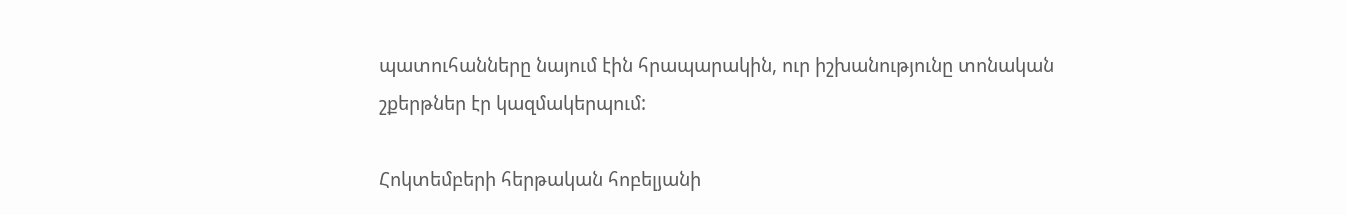պատուհանները նայում էին հրապարակին, ուր իշխանությունը տոնական շքերթներ էր կազմակերպում:

Հոկտեմբերի հերթական հոբելյանի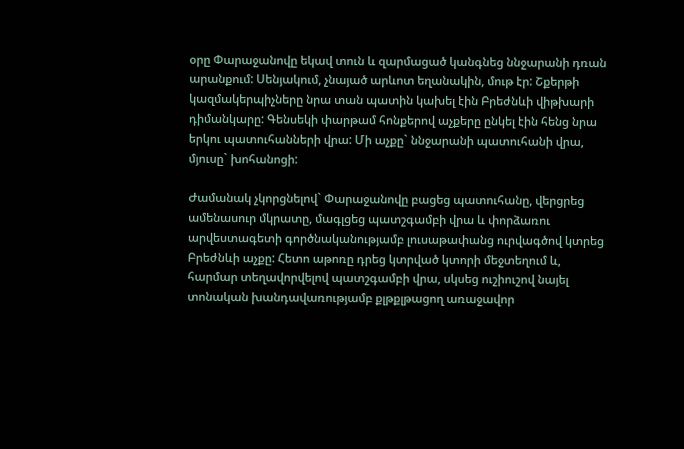օրը Փարաջանովը եկավ տուն և զարմացած կանգնեց ննջարանի դռան արանքում: Սենյակում, չնայած արևոտ եղանակին, մութ էր: Շքերթի կազմակերպիչները նրա տան պատին կախել էին Բրեժնևի վիթխարի դիմանկարը: Գենսեկի փարթամ հոնքերով աչքերը ընկել էին հենց նրա երկու պատուհանների վրա: Մի աչքը` ննջարանի պատուհանի վրա, մյուսը` խոհանոցի:

Ժամանակ չկորցնելով` Փարաջանովը բացեց պատուհանը, վերցրեց ամենասուր մկրատը, մագլցեց պատշգամբի վրա և փորձառու արվեստագետի գործնականությամբ լուսաթափանց ուրվագծով կտրեց Բրեժնևի աչքը: Հետո աթոռը դրեց կտրված կտորի մեջտեղում և, հարմար տեղավորվելով պատշգամբի վրա, սկսեց ուշիուշով նայել տոնական խանդավառությամբ քլթքլթացող առաջավոր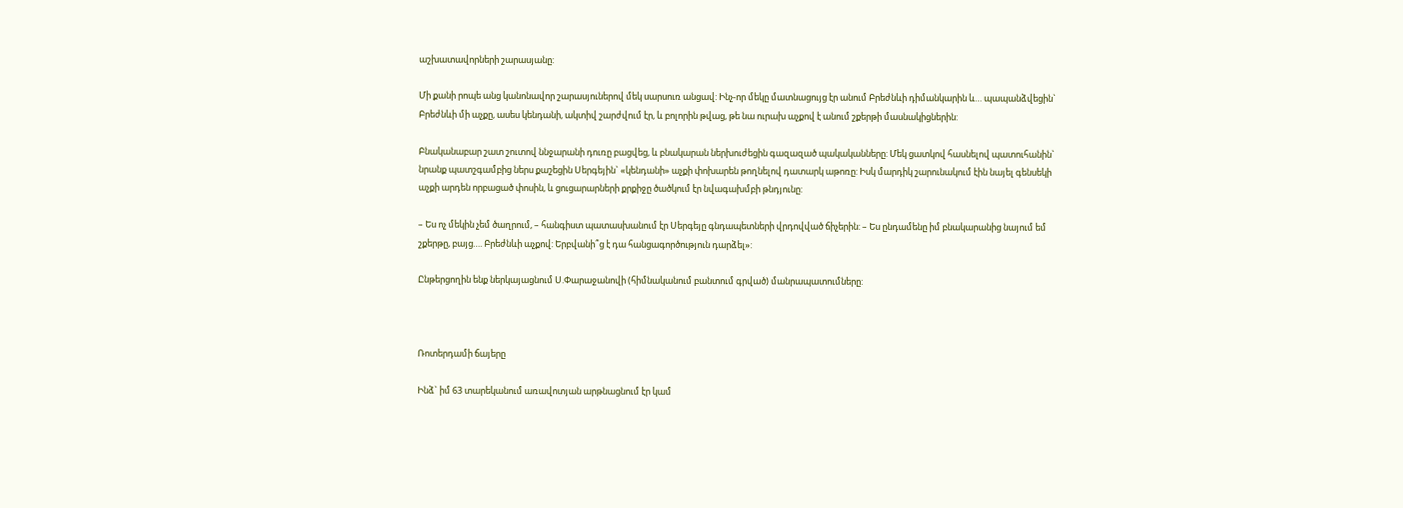աշխատավորների շարասյանը:

Մի քանի րոպե անց կանոնավոր շարասյուներով մեկ սարսուռ անցավ: Ինչ-որ մեկը մատնացույց էր անում Բրեժնևի դիմանկարին և… պապանձվեցին` Բրեժնևի մի աչքը, ասես կենդանի, ակտիվ շարժվում էր, և բոլորին թվաց, թե նա ուրախ աչքով է անում շքերթի մասնակիցներին:

Բնականաբար շատ շուտով ննջարանի դուռը բացվեց, և բնակարան ներխուժեցին գազազած պակականները: Մեկ ցատկով հասնելով պատուհանին` նրանք պատշգամբից ներս քաշեցին Սերգեյին` «կենդանի» աչքի փոխարեն թողնելով դատարկ աթոռը: Իսկ մարդիկ շարունակում էին նայել գենսեկի աչքի արդեն որբացած փոսին, և ցուցարարների քրքիջը ծածկում էր նվագախմբի թնդյունը:

– Ես ոչ մեկին չեմ ծաղրում, – հանգիստ պատասխանում էր Սերգեյը գնդապետների վրդովված ճիչերին: – Ես ընդամենը իմ բնակարանից նայում եմ շքերթը, բայց…. Բրեժնևի աչքով: Երբվանի՞ց է դա հանցագործություն դարձել»:

Ընթերցողին ենք ներկայացնում Ս.Փարաջանովի (հիմնականում բանտում գրված) մանրապատումները:



Ռոտերդամի ճայերը

Ինձ` իմ 63 տարեկանում առավոտյան արթնացնում էր կամ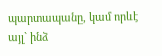պարտապանը, կամ որևէ այլ` ինձ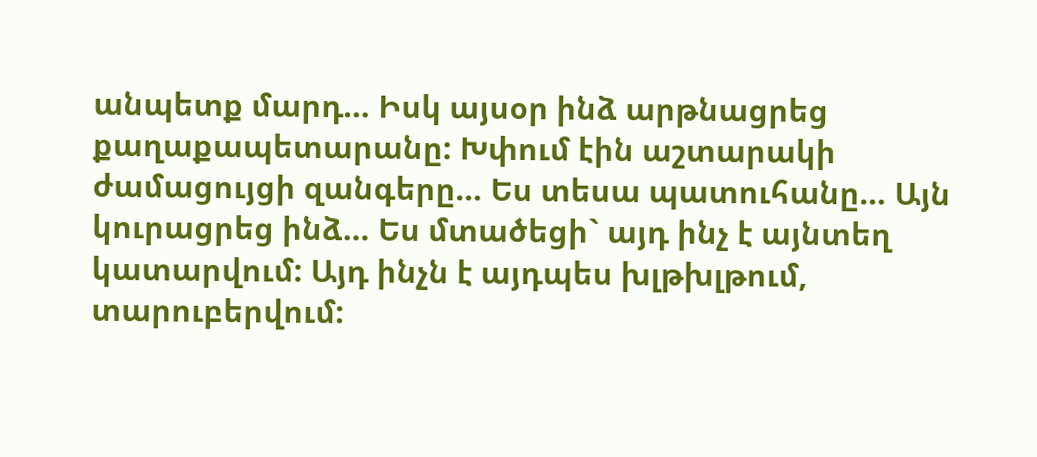անպետք մարդ… Իսկ այսօր ինձ արթնացրեց քաղաքապետարանը: Խփում էին աշտարակի ժամացույցի զանգերը… Ես տեսա պատուհանը… Այն կուրացրեց ինձ… Ես մտածեցի` այդ ինչ է այնտեղ կատարվում: Այդ ինչն է այդպես խլթխլթում, տարուբերվում: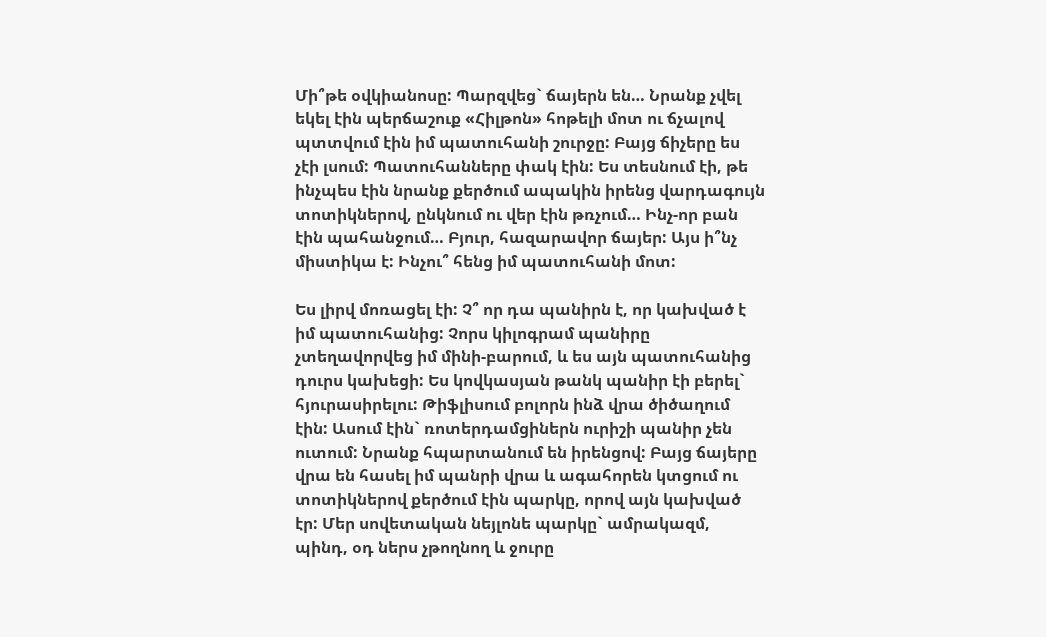Մի՞թե օվկիանոսը: Պարզվեց` ճայերն են… Նրանք չվել եկել էին պերճաշուք «Հիլթոն» հոթելի մոտ ու ճչալով պտտվում էին իմ պատուհանի շուրջը: Բայց ճիչերը ես չէի լսում: Պատուհանները փակ էին: Ես տեսնում էի, թե ինչպես էին նրանք քերծում ապակին իրենց վարդագույն տոտիկներով, ընկնում ու վեր էին թռչում… Ինչ-որ բան էին պահանջում… Բյուր, հազարավոր ճայեր: Այս ի՞նչ միստիկա է: Ինչու՞ հենց իմ պատուհանի մոտ:

Ես լիրվ մոռացել էի: Չ՞ որ դա պանիրն է, որ կախված է իմ պատուհանից: Չորս կիլոգրամ պանիրը չտեղավորվեց իմ մինի-բարում, և ես այն պատուհանից դուրս կախեցի: Ես կովկասյան թանկ պանիր էի բերել` հյուրասիրելու: Թիֆլիսում բոլորն ինձ վրա ծիծաղում էին: Ասում էին` ռոտերդամցիներն ուրիշի պանիր չեն ուտում: Նրանք հպարտանում են իրենցով: Բայց ճայերը վրա են հասել իմ պանրի վրա և ագահորեն կտցում ու տոտիկներով քերծում էին պարկը, որով այն կախված էր: Մեր սովետական նեյլոնե պարկը` ամրակազմ, պինդ, օդ ներս չթողնող և ջուրը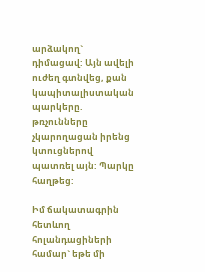արձակող` դիմացավ: Այն ավելի ուժեղ գտնվեց, քան կապիտալիստական պարկերը. թռչունները չկարողացան իրենց կտուցներով պատռել այն: Պարկը հաղթեց:

Իմ ճակատագրին հետևող հոլանդացիների համար` եթե մի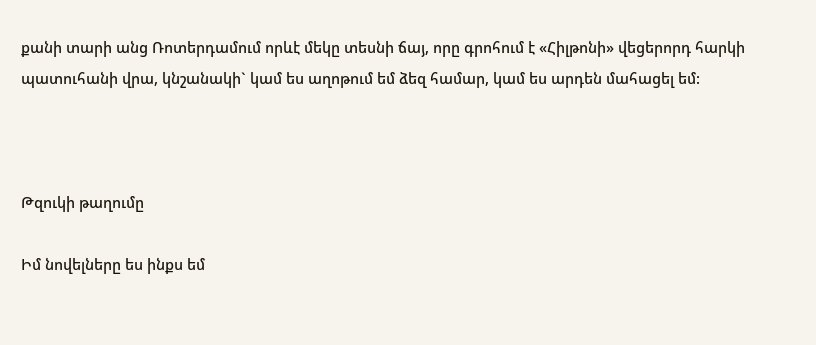քանի տարի անց Ռոտերդամում որևէ մեկը տեսնի ճայ, որը գրոհում է «Հիլթոնի» վեցերորդ հարկի պատուհանի վրա, կնշանակի` կամ ես աղոթում եմ ձեզ համար, կամ ես արդեն մահացել եմ:



Թզուկի թաղումը

Իմ նովելները ես ինքս եմ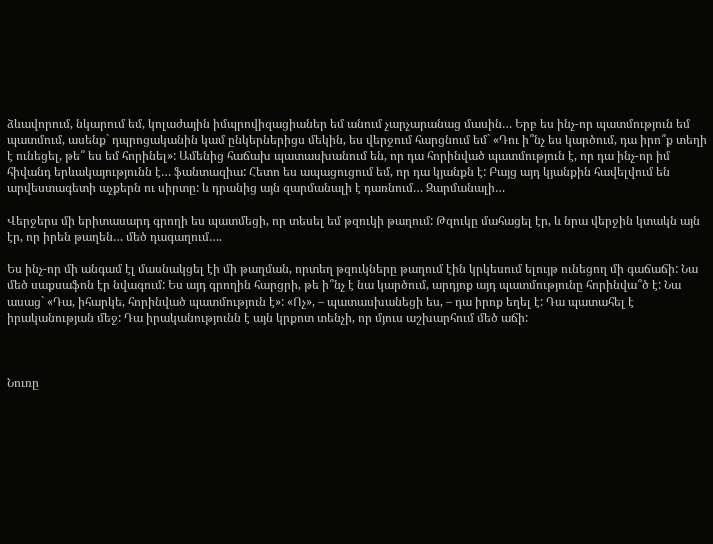ձևավորում, նկարում եմ, կոլաժային իմպրովիզացիաներ եմ անում չարչարանաց մասին… Երբ ես ինչ-որ պատմություն եմ պատմում, ասենք` դպրոցականին կամ ընկերներիցս մեկին, ես վերջում հարցնում եմ` «Դու ի՞նչ ես կարծում, դա իրո՞ք տեղի է ունեցել, թե՞ ես եմ հորինել»: Ամենից հաճախ պատասխանում են, որ դա հորինված պատմություն է, որ դա ինչ-որ իմ հիվանդ երևակայությունն է… ֆանտազիա: Հետո ես ապացուցում եմ, որ դա կյանքն է: Բայց այդ կյանքին հավելվում են արվեստագետի աչքերն ու սիրտը: և դրանից այն զարմանալի է դառնում… Զարմանալի…

Վերջերս մի երիտասարդ գրողի ես պատմեցի, որ տեսել եմ թզուկի թաղում: Թզուկը մահացել էր, և նրա վերջին կտակն այն էր, որ իրեն թաղեն… մեծ դագաղում….

Ես ինչ-որ մի անգամ էլ մասնակցել էի մի թաղման, որտեղ թզուկները թաղում էին կրկեսում ելույթ ունեցող մի գաճաճի: Նա մեծ սաքսաֆոն էր նվագում: Ես այդ գրողին հարցրի, թե ի՞նչ է նա կարծում, արդյոք այդ պատմությունը հորինվա՞ծ է: Նա ասաց` «Դա, իհարկե, հորինված պատմություն է»: «Ոչ», – պատասխանեցի ես, – դա իրոք եղել է: Դա պատահել է իրականության մեջ: Դա իրականությունն է այն կրքոտ տենչի, որ մյուս աշխարհում մեծ աճի:



Նուռը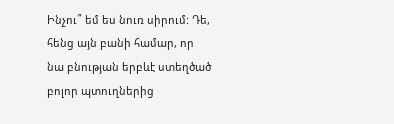Ինչու՞ եմ ես նուռ սիրում: Դե, հենց այն բանի համար, որ նա բնության երբևէ ստեղծած բոլոր պտուղներից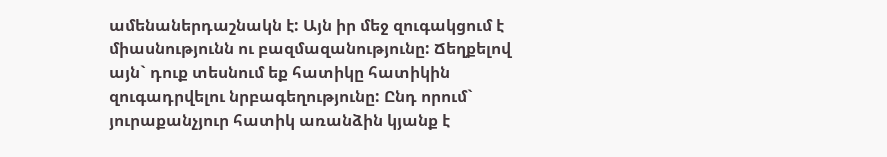ամենաներդաշնակն է: Այն իր մեջ զուգակցում է միասնությունն ու բազմազանությունը: Ճեղքելով այն` դուք տեսնում եք հատիկը հատիկին զուգադրվելու նրբագեղությունը: Ընդ որում` յուրաքանչյուր հատիկ առանձին կյանք է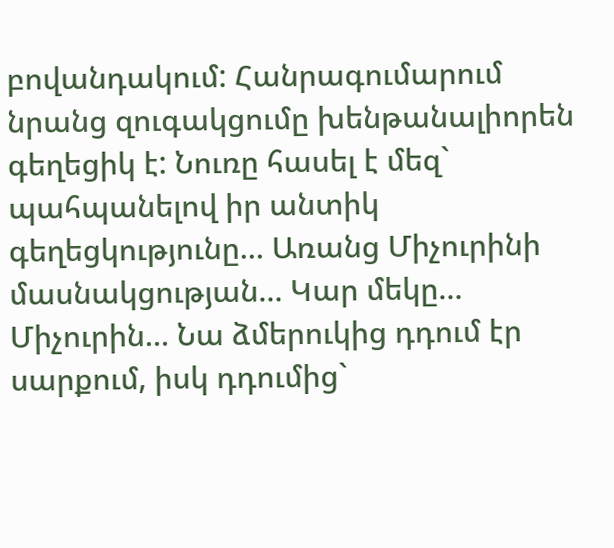բովանդակում: Հանրագումարում նրանց զուգակցումը խենթանալիորեն գեղեցիկ է: Նուռը հասել է մեզ` պահպանելով իր անտիկ գեղեցկությունը… Առանց Միչուրինի մասնակցության… Կար մեկը… Միչուրին… Նա ձմերուկից դդում էր սարքում, իսկ դդումից`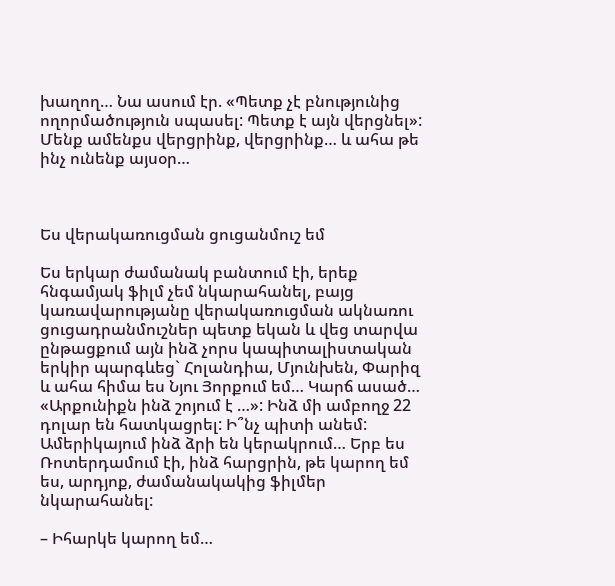խաղող… Նա ասում էր. «Պետք չէ բնությունից ողորմածություն սպասել: Պետք է այն վերցնել»: Մենք ամենքս վերցրինք, վերցրինք… և ահա թե ինչ ունենք այսօր…



Ես վերակառուցման ցուցանմուշ եմ

Ես երկար ժամանակ բանտում էի, երեք հնգամյակ ֆիլմ չեմ նկարահանել, բայց կառավարությանը վերակառուցման ակնառու ցուցադրանմուշներ պետք եկան և վեց տարվա ընթացքում այն ինձ չորս կապիտալիստական երկիր պարգևեց` Հոլանդիա, Մյունխեն, Փարիզ և ահա հիմա ես Նյու Յորքում եմ… Կարճ ասած… «Արքունիքն ինձ շոյում է …»: Ինձ մի ամբողջ 22 դոլար են հատկացրել: Ի՞նչ պիտի անեմ: Ամերիկայում ինձ ձրի են կերակրում… Երբ ես Ռոտերդամում էի, ինձ հարցրին, թե կարող եմ ես, արդյոք, ժամանակակից ֆիլմեր նկարահանել:

– Իհարկե կարող եմ…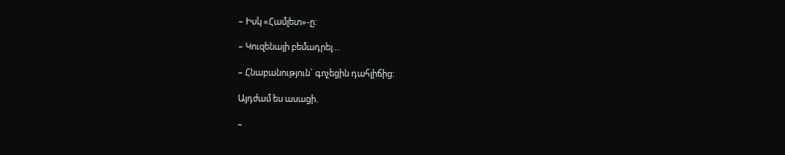– Իսկ «Համլետ»-ը:

– Կուզենայի բեմադրել…

– Հնաբանություն` գոչեցին դահլիճից:

Այդժամ ես ասացի.

–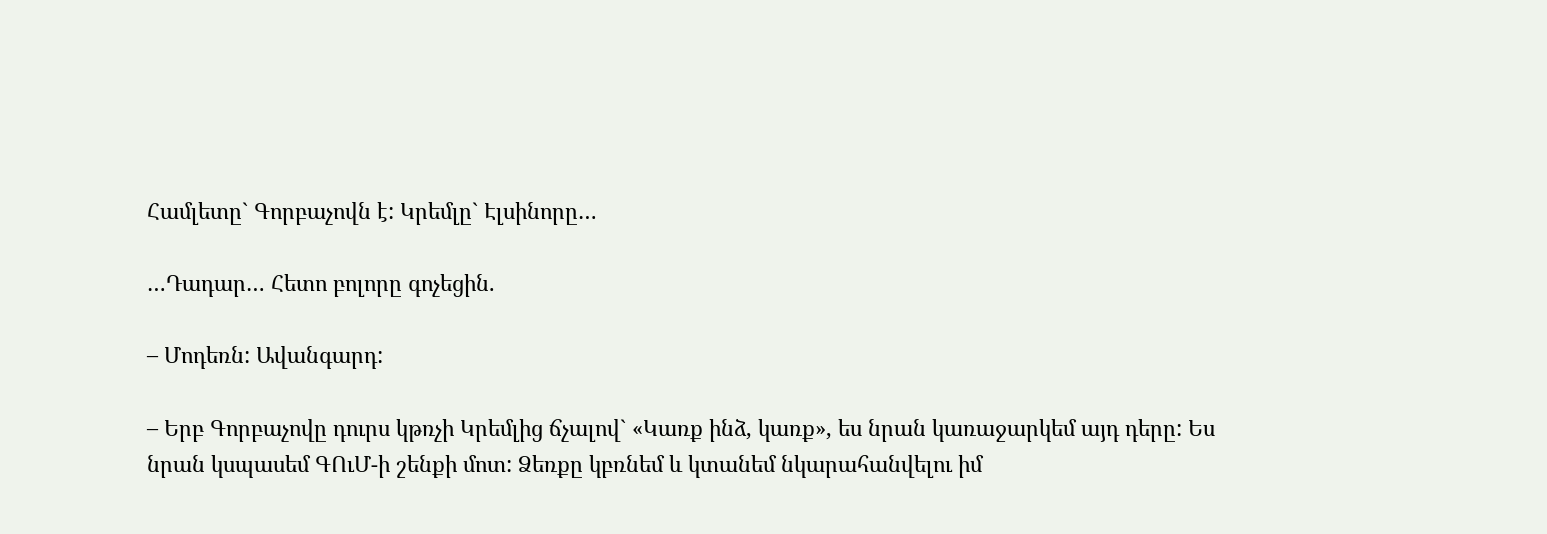Համլետը` Գորբաչովն է: Կրեմլը` Էլսինորը…

…Դադար… Հետո բոլորը գոչեցին.

– Մոդեռն: Ավանգարդ:

– Երբ Գորբաչովը դուրս կթռչի Կրեմլից ճչալով` «Կառք ինձ, կառք», ես նրան կառաջարկեմ այդ դերը: Ես նրան կսպասեմ ԳՈւՄ-ի շենքի մոտ: Ձեռքը կբռնեմ և կտանեմ նկարահանվելու իմ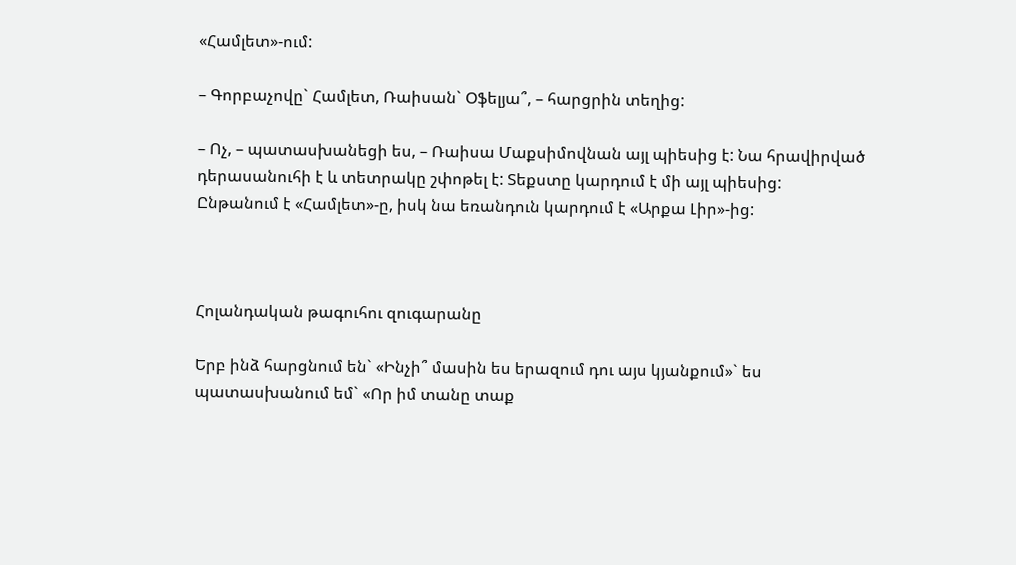«Համլետ»-ում:

– Գորբաչովը` Համլետ, Ռաիսան` Օֆելյա՞, – հարցրին տեղից:

– Ոչ, – պատասխանեցի ես, – Ռաիսա Մաքսիմովնան այլ պիեսից է: Նա հրավիրված դերասանուհի է և տետրակը շփոթել է: Տեքստը կարդում է մի այլ պիեսից: Ընթանում է «Համլետ»-ը, իսկ նա եռանդուն կարդում է «Արքա Լիր»-ից:



Հոլանդական թագուհու զուգարանը

Երբ ինձ հարցնում են` «Ինչի՞ մասին ես երազում դու այս կյանքում»` ես պատասխանում եմ` «Որ իմ տանը տաք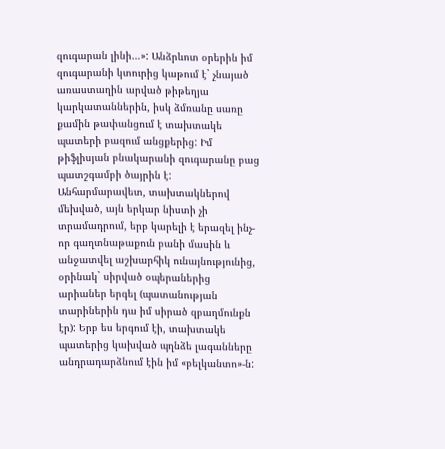զուգարան լինի…»: Անձրևոտ օրերին իմ զուգարանի կտուրից կաթում է` չնայած առաստաղին արված թիթեղյա կարկատաններին, իսկ ձմռանը սառը քամին թափանցում է տախտակե պատերի բազում անցքերից: Իմ թիֆլիսյան բնակարանի զուգարանը բաց պատշգամբի ծայրին է: Անհարմարավետ, տախտակներով մեխված, այն երկար նիստի չի տրամադրում, երբ կարելի է երազել ինչ-որ գաղտնաթաքուն բանի մասին և անջատվել աշխարհիկ ունայնությունից, օրինակ` սիրված օպերաներից արիաներ երգել (պատանության տարիներին դա իմ սիրած զբաղմունքն էր): Երբ ես երգում էի, տախտակե պատերից կախված պղնձե լագանները անդրադարձնում էին իմ «բելկանտո»-ն: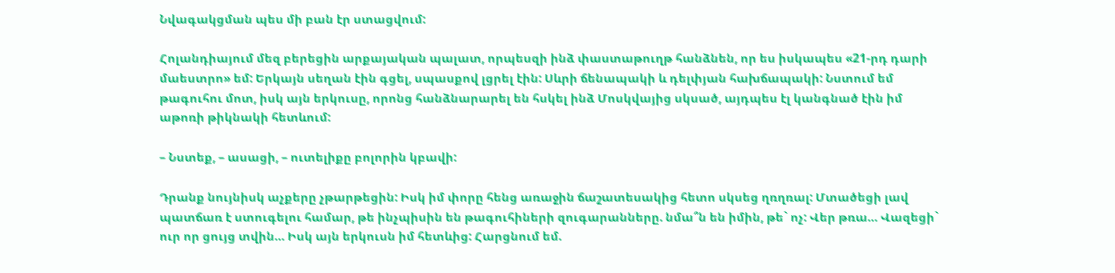Նվագակցման պես մի բան էր ստացվում:

Հոլանդիայում մեզ բերեցին արքայական պալատ, որպեսզի ինձ փաստաթուղթ հանձնեն, որ ես իսկապես «21-րդ դարի մաեստրո» եմ: Երկայն սեղան էին գցել, սպասքով լցրել էին: Սևրի ճենապակի և դելփյան հախճապակի: Նստում եմ թագուհու մոտ, իսկ այն երկուսը, որոնց հանձնարարել են հսկել ինձ Մոսկվայից սկսած, այդպես էլ կանգնած էին իմ աթոռի թիկնակի հետևում:

– Նստեք, – ասացի, – ուտելիքը բոլորին կբավի:

Դրանք նույնիսկ աչքերը չթարթեցին: Իսկ իմ փորը հենց առաջին ճաշատեսակից հետո սկսեց ղռղռալ: Մտածեցի լավ պատճառ է ստուգելու համար, թե ինչպիսին են թագուհիների զուգարանները. նմա՞ն են իմին, թե` ոչ: Վեր թռա… Վազեցի` ուր որ ցույց տվին… Իսկ այն երկուսն իմ հետևից: Հարցնում եմ.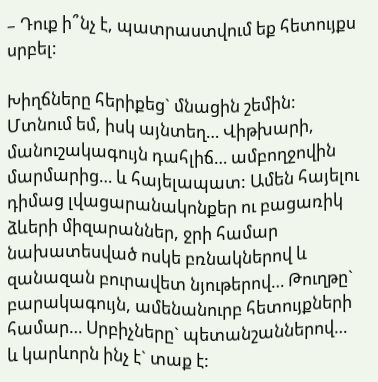– Դուք ի՞նչ է, պատրաստվում եք հետույքս սրբել:

Խիղճները հերիքեց` մնացին շեմին: Մտնում եմ, իսկ այնտեղ… Վիթխարի, մանուշակագույն դահլիճ… ամբողջովին մարմարից… և հայելապատ: Ամեն հայելու դիմաց լվացարանակոնքեր ու բացառիկ ձևերի միզարաններ, ջրի համար նախատեսված ոսկե բռնակներով և զանազան բուրավետ նյութերով… Թուղթը` բարակագույն, ամենանուրբ հետույքների համար… Սրբիչները` պետանշաններով… և կարևորն ինչ է` տաք է: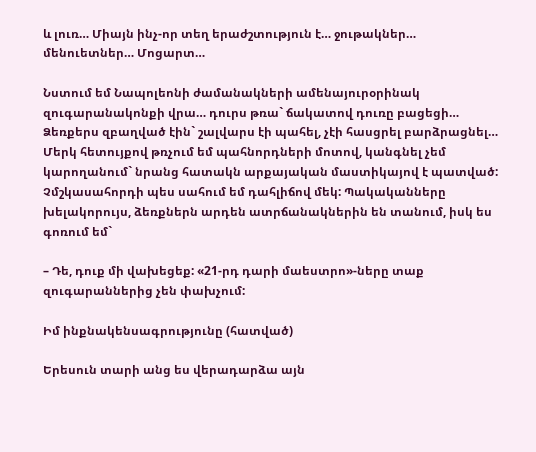և լուռ… Միայն ինչ-որ տեղ երաժշտություն է… ջութակներ… մենուետներ… Մոցարտ…

Նստում եմ Նապոլեոնի ժամանակների ամենայուրօրինակ զուգարանակոնքի վրա… դուրս թռա` ճակատով դուռը բացեցի… Ձեռքերս զբաղված էին` շալվարս էի պահել, չէի հասցրել բարձրացնել… Մերկ հետույքով թռչում եմ պահնորդների մոտով, կանգնել չեմ կարողանում` նրանց հատակն արքայական մաստիկայով է պատված: Չմշկասահորդի պես սահում եմ դահլիճով մեկ: Պակականները խելակորույս, ձեռքներն արդեն ատրճանակներին են տանում, իսկ ես գոռում եմ`

– Դե, դուք մի վախեցեք: «21-րդ դարի մաեստրո»-ները տաք զուգարաններից չեն փախչում:

Իմ ինքնակենսագրությունը (հատված)

Երեսուն տարի անց ես վերադարձա այն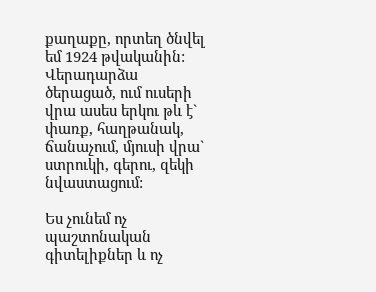քաղաքը, որտեղ ծնվել եմ 1924 թվականին: Վերադարձա ծերացած, ում ուսերի վրա ասես երկու թև է` փառք, հաղթանակ, ճանաչում, մյուսի վրա` ստրուկի, գերու, զեկի նվաստացում:

Ես չունեմ ոչ պաշտոնական գիտելիքներ և ոչ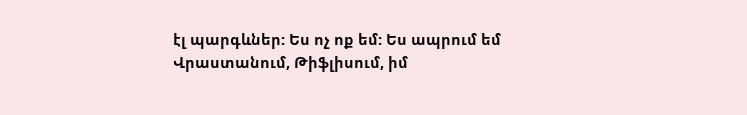էլ պարգևներ: Ես ոչ ոք եմ: Ես ապրում եմ Վրաստանում, Թիֆլիսում, իմ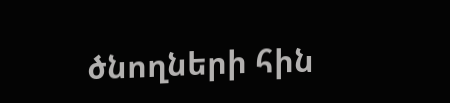ծնողների հին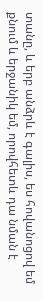տանը, և երբ անձրև է գալիս, ես հովանոցով եմ քնում և երջանիկ եմ, որովհետև դա նման է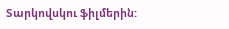Տարկովսկու ֆիլմերին: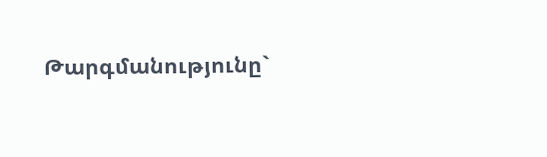Թարգմանությունը`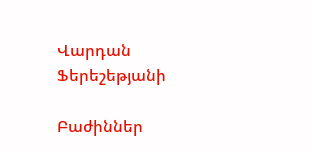Վարդան Ֆերեշեթյանի

Բաժիններ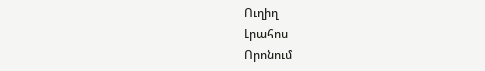Ուղիղ
Լրահոս
Որոնում